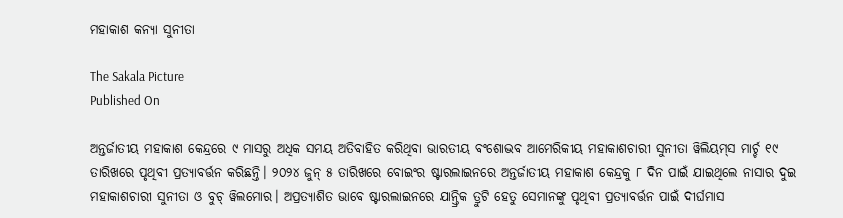ମହାକାଶ କନ୍ୟା ସୁନୀତା

The Sakala Picture
Published On

ଅନ୍ତର୍ଜାତୀୟ ମହାକାଶ କେନ୍ଦ୍ରରେ ୯ ମାସରୁ ଅଧିକ ସମୟ ଅତିବାହିତ କରିଥିବା ଭାରତୀୟ ବଂଶୋଦ୍ଭବ ଆମେରିକୀୟ ମହାକାଶଚାରୀ ସୁନୀତା ୱିଲିୟମ୍‌‌ସ ମାର୍ଚ୍ଚ ୧୯ ତାରିଖରେ ପୃଥିବୀ ପ୍ରତ୍ୟାବର୍ତ୍ତନ କରିଛନ୍ତି। ୨୦୨୪ ଜୁନ୍‌‌ ୫ ତାରିଖରେ ବୋଇଂର ଷ୍ଟାରଲାଇନରେ ଅନ୍ତର୍ଜାତୀୟ ମହାକାଶ କେନ୍ଦ୍ରକୁ ୮ ଦିନ ପାଇଁ ଯାଇଥିଲେ ନାସାର ଦୁଇ ମହାକାଶଚାରୀ ସୁନୀତା ଓ ବୁଚ୍‌‌ ୱିଲମୋର। ଅପ୍ରତ୍ୟାଶିତ ଭାବେ ଷ୍ଟାରଲାଇନରେ ଯାନ୍ତ୍ରିକ ତ୍ରୁଟି ହେତୁ ସେମାନଙ୍କୁ ପୃଥିବୀ ପ୍ରତ୍ୟାବର୍ତ୍ତନ ପାଇଁ ଦୀର୍ଘମାସ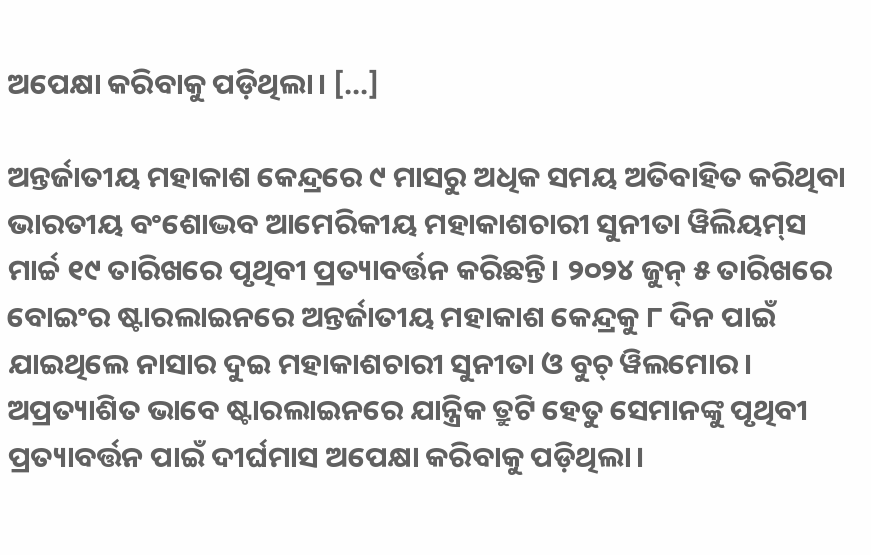ଅପେକ୍ଷା କରିବାକୁ ପଡ଼ିଥିଲା। […]

ଅନ୍ତର୍ଜାତୀୟ ମହାକାଶ କେନ୍ଦ୍ରରେ ୯ ମାସରୁ ଅଧିକ ସମୟ ଅତିବାହିତ କରିଥିବା ଭାରତୀୟ ବଂଶୋଦ୍ଭବ ଆମେରିକୀୟ ମହାକାଶଚାରୀ ସୁନୀତା ୱିଲିୟମ୍‌‌ସ ମାର୍ଚ୍ଚ ୧୯ ତାରିଖରେ ପୃଥିବୀ ପ୍ରତ୍ୟାବର୍ତ୍ତନ କରିଛନ୍ତି। ୨୦୨୪ ଜୁନ୍‌‌ ୫ ତାରିଖରେ ବୋଇଂର ଷ୍ଟାରଲାଇନରେ ଅନ୍ତର୍ଜାତୀୟ ମହାକାଶ କେନ୍ଦ୍ରକୁ ୮ ଦିନ ପାଇଁ ଯାଇଥିଲେ ନାସାର ଦୁଇ ମହାକାଶଚାରୀ ସୁନୀତା ଓ ବୁଚ୍‌‌ ୱିଲମୋର। ଅପ୍ରତ୍ୟାଶିତ ଭାବେ ଷ୍ଟାରଲାଇନରେ ଯାନ୍ତ୍ରିକ ତ୍ରୁଟି ହେତୁ ସେମାନଙ୍କୁ ପୃଥିବୀ ପ୍ରତ୍ୟାବର୍ତ୍ତନ ପାଇଁ ଦୀର୍ଘମାସ ଅପେକ୍ଷା କରିବାକୁ ପଡ଼ିଥିଲା।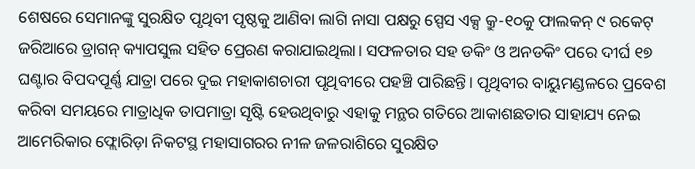ଶେଷରେ ସେମାନଙ୍କୁ ସୁରକ୍ଷିତ ପୃଥିବୀ ପୃଷ୍ଠକୁ ଆଣିବା ଲାଗି ନାସା ପକ୍ଷରୁ ସ୍ପେସ ଏକ୍ସ କ୍ରୁ-୧୦କୁ ଫାଲକନ୍‌‌ ୯ ରକେଟ୍‌‌ ଜରିଆରେ ଡ୍ରାଗନ୍‌‌ କ୍ୟାପସୁଲ ସହିତ ପ୍ରେରଣ କରାଯାଇଥିଲା। ସଫଳତାର ସହ ଡକିଂ ଓ ଅନଡକିଂ ପରେ ଦୀର୍ଘ ୧୭ ଘଣ୍ଟାର ବିପଦପୂର୍ଣ୍ଣ ଯାତ୍ରା ପରେ ଦୁଇ ମହାକାଶଚାରୀ ପୃଥିବୀରେ ପହଞ୍ଚି ପାରିଛନ୍ତି। ପୃଥିବୀର ବାୟୁମଣ୍ଡଳରେ ପ୍ରବେଶ କରିବା ସମୟରେ ମାତ୍ରାଧିକ ତାପମାତ୍ରା ସୃଷ୍ଟି ହେଉଥିବାରୁ ଏହାକୁ ମନ୍ଥର ଗତିରେ ଆକାଶଛତାର ସାହାଯ୍ୟ ନେଇ ଆମେରିକାର ଫ୍ଲୋରିଡ଼ା ନିକଟସ୍ଥ ମହାସାଗରର ନୀଳ ଜଳରାଶିରେ ସୁରକ୍ଷିତ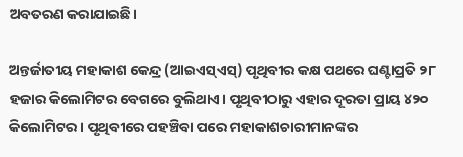ଅବତରଣ କରାଯାଇଛି।

ଅନ୍ତର୍ଜାତୀୟ ମହାକାଶ କେନ୍ଦ୍ର (ଆଇଏସ୍‌‌ଏସ୍‌‌) ପୃଥିବୀର କକ୍ଷ ପଥରେ ଘଣ୍ଟାପ୍ରତି ୨୮ ହଜାର କିଲୋମିଟର ବେଗରେ ବୁଲିଥାଏ। ପୃଥିବୀଠାରୁ ଏହାର ଦୂରତା ପ୍ରାୟ ୪୨୦ କିଲୋମିଟର। ପୃଥିବୀରେ ପହଞ୍ଚିବା ପରେ ମହାକାଶଚାରୀମାନଙ୍କର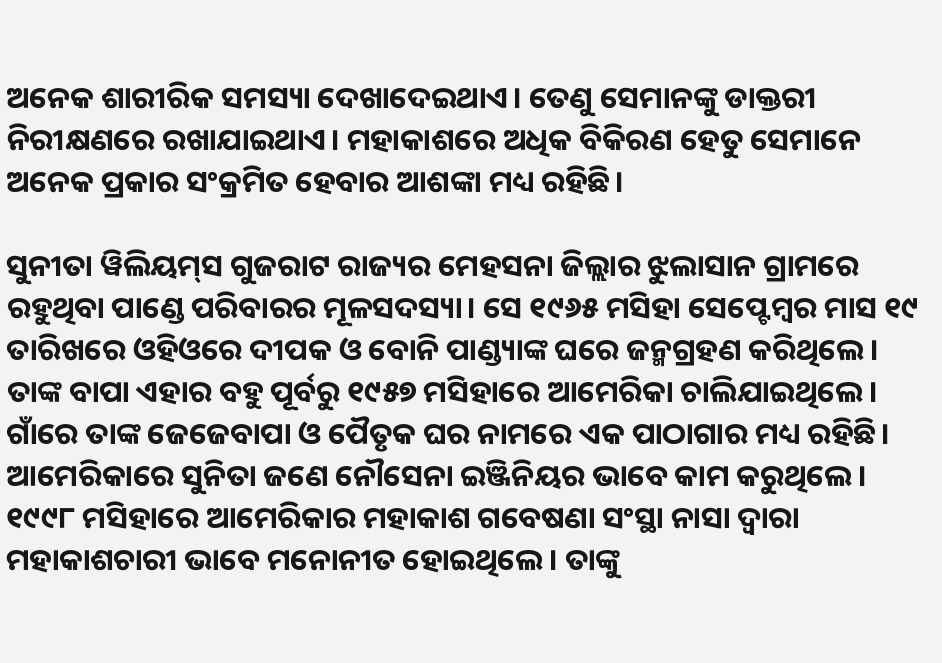ଅନେକ ଶାରୀରିକ ସମସ୍ୟା ଦେଖାଦେଇଥାଏ। ତେଣୁ ସେମାନଙ୍କୁ ଡାକ୍ତରୀ ନିରୀକ୍ଷଣରେ ରଖାଯାଇଥାଏ। ମହାକାଶରେ ଅଧିକ ବିକିରଣ ହେତୁ ସେମାନେ ଅନେକ ପ୍ରକାର ସଂକ୍ରମିତ ହେବାର ଆଶଙ୍କା ମଧ୍ୟ ରହିଛି।

ସୁନୀତା ୱିଲିୟମ୍‌‌ସ ଗୁଜରାଟ ରାଜ୍ୟର ମେହସନା ଜିଲ୍ଲାର ଝୁଲାସାନ ଗ୍ରାମରେ ରହୁଥିବା ପାଣ୍ଡେ ପରିବାରର ମୂଳସଦସ୍ୟା। ସେ ୧୯୬୫ ମସିହା ସେପ୍ଟେମ୍ବର ମାସ ୧୯ ତାରିଖରେ ଓହିଓରେ ଦୀପକ ଓ ବୋନି ପାଣ୍ଡ୍ୟାଙ୍କ ଘରେ ଜନ୍ମଗ୍ରହଣ କରିଥିଲେ। ତାଙ୍କ ବାପା ଏହାର ବହୁ ପୂର୍ବରୁ ୧୯୫୭ ମସିହାରେ ଆମେରିକା ଚାଲିଯାଇଥିଲେ। ଗାଁରେ ତାଙ୍କ ଜେଜେବାପା ଓ ପୈତୃକ ଘର ନାମରେ ଏକ ପାଠାଗାର ମଧ୍ୟ ରହିଛି। ଆମେରିକାରେ ସୁନିତା ଜଣେ ନୌସେନା ଇଞ୍ଜିନିୟର ଭାବେ କାମ କରୁଥିଲେ। ୧୯୯୮ ମସିହାରେ ଆମେରିକାର ମହାକାଶ ଗବେଷଣା ସଂସ୍ଥା ନାସା ଦ୍ୱାରା ମହାକାଶଚାରୀ ଭାବେ ମନୋନୀତ ହୋଇଥିଲେ। ତାଙ୍କୁ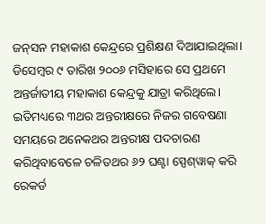ଜନ୍‌‌ସନ ମହାକାଶ କେନ୍ଦ୍ରରେ ପ୍ରଶିକ୍ଷଣ ଦିଆଯାଇଥିଲା। ଡିସେମ୍ବର ୯ ତାରିଖ ୨୦୦୬ ମସିହାରେ ସେ ପ୍ରଥମେ ଅନ୍ତର୍ଜାତୀୟ ମହାକାଶ କେନ୍ଦ୍ରକୁ ଯାତ୍ରା କରିଥିଲେ। ଇତିମଧ୍ୟରେ ୩ଥର ଅନ୍ତରୀକ୍ଷରେ ନିଜର ଗବେଷଣା ସମୟରେ ଅନେକଥର ଅନ୍ତରୀକ୍ଷ ପଦଚାରଣ କରିଥିବାବେଳେ ଚଳିତଥର ୬୨ ଘଣ୍ଟା ସ୍ପେଶ୍‌‌ୱାକ୍‌‌ କରି ରେକର୍ଡ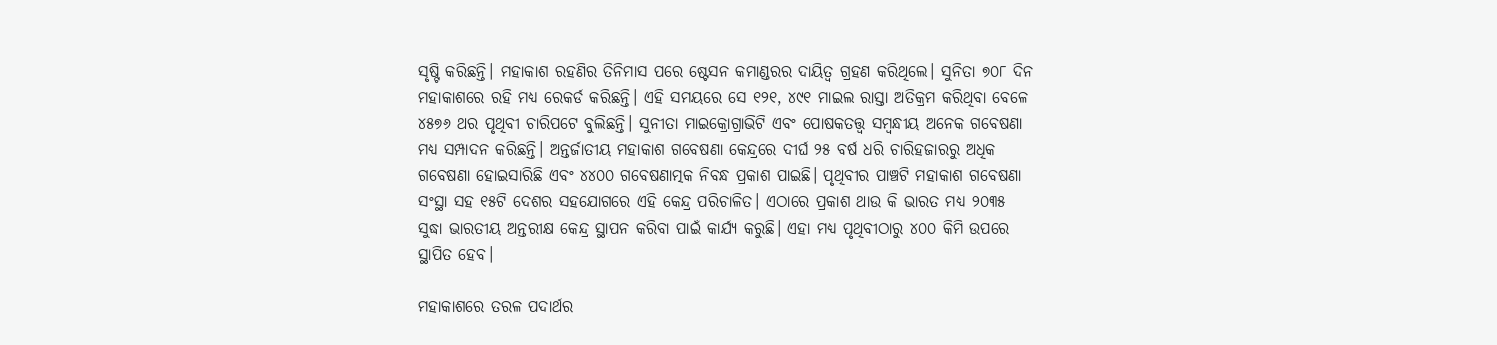ସୃଷ୍ଟି କରିଛନ୍ତି। ମହାକାଶ ରହଣିର ତିନିମାସ ପରେ ଷ୍ଟେସନ କମାଣ୍ଡରର ଦାୟିତ୍ୱ ଗ୍ରହଣ କରିଥିଲେ। ସୁନିତା ୭୦୮ ଦିନ ମହାକାଶରେ ରହି ମଧ୍ୟ ରେକର୍ଡ କରିଛନ୍ତି। ଏହି ସମୟରେ ସେ ୧୨୧, ୪୯୧ ମାଇଲ ରାସ୍ତା ଅତିକ୍ରମ କରିଥିବା ବେଳେ ୪୫୭୬ ଥର ପୃଥିବୀ ଚାରିପଟେ ବୁଲିଛନ୍ତି। ସୁନୀତା ମାଇକ୍ରୋଗ୍ରାଭିଟି ଏବଂ ପୋଷକତତ୍ତ୍ୱ ସମ୍ବନ୍ଧୀୟ ଅନେକ ଗବେଷଣା ମଧ୍ୟ ସମ୍ପାଦନ କରିଛନ୍ତି। ଅନ୍ତର୍ଜାତୀୟ ମହାକାଶ ଗବେଷଣା କେନ୍ଦ୍ରରେ ଦୀର୍ଘ ୨୫ ବର୍ଷ ଧରି ଚାରିହଜାରରୁ ଅଧିକ ଗବେଷଣା ହୋଇସାରିଛି ଏବଂ ୪୪୦୦ ଗବେଷଣାତ୍ମକ ନିବନ୍ଧ ପ୍ରକାଶ ପାଇଛି। ପୃଥିବୀର ପାଞ୍ଚଟି ମହାକାଶ ଗବେଷଣା ସଂସ୍ଥା ସହ ୧୫ଟି ଦେଶର ସହଯୋଗରେ ଏହି କେନ୍ଦ୍ର ପରିଚାଳିତ। ଏଠାରେ ପ୍ରକାଶ ଥାଉ କି ଭାରତ ମଧ୍ୟ ୨୦୩୫ ସୁଦ୍ଧା ଭାରତୀୟ ଅନ୍ତରୀକ୍ଷ କେନ୍ଦ୍ର ସ୍ଥାପନ କରିବା ପାଇଁ କାର୍ଯ୍ୟ କରୁଛି। ଏହା ମଧ୍ୟ ପୃଥିବୀଠାରୁ ୪୦୦ କିମି ଉପରେ ସ୍ଥାପିତ ହେବ।

ମହାକାଶରେ ତରଳ ପଦାର୍ଥର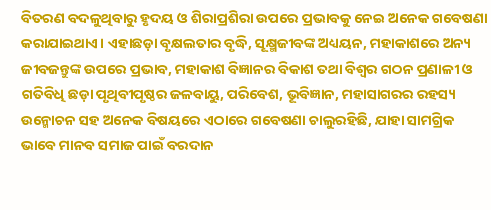ବିତରଣ ବଦଳୁଥିବାରୁ ହୃଦୟ ଓ ଶିରାପ୍ରଶିରା ଉପରେ ପ୍ରଭାବକୁ ନେଇ ଅନେକ ଗବେଷଣା କରାଯାଇଥାଏ। ଏହାଛଡ଼ା ବୃକ୍ଷଲତାର ବୃଦ୍ଧି, ସୂକ୍ଷ୍ମଜୀବଙ୍କ ଅଧ୍ୟୟନ, ମହାକାଶରେ ଅନ୍ୟ ଜୀବଜନ୍ତୁଙ୍କ ଉପରେ ପ୍ରଭାବ, ମହାକାଶ ବିଜ୍ଞାନର ବିକାଶ ତଥା ବିଶ୍ୱର ଗଠନ ପ୍ରଣାଳୀ ଓ ଗତିବିଧି ଛଡ଼ା ପୃଥିବୀପୃଷ୍ଠର ଜଳବାୟୁ, ପରିବେଶ, ଭୂବିଜ୍ଞାନ, ମହାସାଗରର ରହସ୍ୟ ଉନ୍ମୋଚନ ସହ ଅନେକ ବିଷୟରେ ଏଠାରେ ଗବେଷଣା ଚାଲୁରହିଛି, ଯାହା ସାମଗ୍ରିକ ଭାବେ ମାନବ ସମାଜ ପାଇଁ ବରଦାନ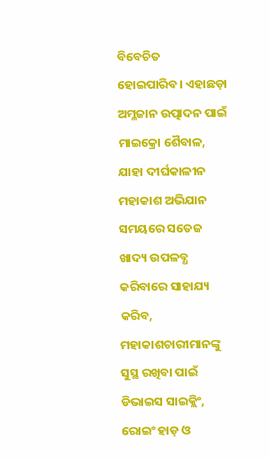ବିବେଚିତ ହୋଇପାରିବ। ଏହାଛଡ଼ା ଅମ୍ଳଜାନ ଉତ୍ପାଦନ ପାଇଁ ମାଇକ୍ରୋ ଶୈବାଳ, ଯାହା ଦୀର୍ଘକାଳୀନ ମହାକାଶ ଅଭିଯାନ ସମୟରେ ସତେଜ ଖାଦ୍ୟ ଉପଳବ୍ଧ କରିବାରେ ସାହାଯ୍ୟ କରିବ, ମହାକାଶଚାରୀମାନଙ୍କୁ ସୁସ୍ଥ ରଖିବା ପାଇଁ ଡିଭାଇସ ସାଇକ୍ଲିଂ, ରୋଇଂ ହାଡ଼ ଓ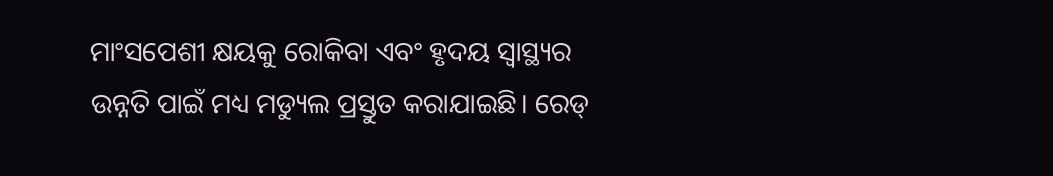ମାଂସପେଶୀ କ୍ଷୟକୁ ରୋକିବା ଏବଂ ହୃଦୟ ସ୍ୱାସ୍ଥ୍ୟର ଉନ୍ନତି ପାଇଁ ମଧ୍ୟ ମଡ୍ୟୁଲ ପ୍ରସ୍ତୁତ କରାଯାଇଛି। ରେଡ୍‌‌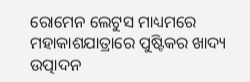ରୋମେନ ଲେଟୁସ ମାଧ୍ୟମରେ ମହାକାଶଯାତ୍ରାରେ ପୁଷ୍ଟିକର ଖାଦ୍ୟ ଉତ୍ପାଦନ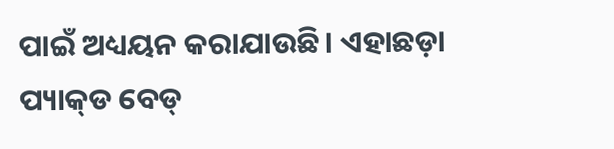ପାଇଁ ଅଧ୍ୟୟନ କରାଯାଉଛି। ଏହାଛଡ଼ା ପ୍ୟାକ୍‌‌ଡ ବେଡ୍‌‌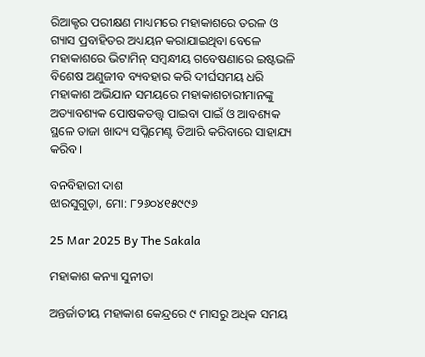ରିଆକ୍ଟର ପରୀକ୍ଷଣ ମାଧ୍ୟମରେ ମହାକାଶରେ ତରଳ ଓ ଗ୍ୟାସ ପ୍ରବାହିତର ଅଧ୍ୟୟନ କରାଯାଇଥିବା ବେଳେ ମହାକାଶରେ ଭିଟାମିନ୍‌‌ ସମ୍ବନ୍ଧୀୟ ଗବେଷଣାରେ ଇଷ୍ଟଭଳି ବିଶେଷ ଅଣୁଜୀବ ବ୍ୟବହାର କରି ଦୀର୍ଘସମୟ ଧରି ମହାକାଶ ଅଭିଯାନ ସମୟରେ ମହାକାଶଚାରୀମାନଙ୍କୁ ଅତ୍ୟାବଶ୍ୟକ ପୋଷକତତ୍ତ୍ୱ ପାଇବା ପାଇଁ ଓ ଆବଶ୍ୟକ ସ୍ଥଳେ ତାଜା ଖାଦ୍ୟ ସପ୍ଲିମେଣ୍ଟ ତିଆରି କରିବାରେ ସାହାଯ୍ୟ କରିବ।

ବନବିହାରୀ ଦାଶ
ଝାରସୁଗୁଡ଼ା, ମୋ: ୮୨୬୦୪୧୫୯୯୬

25 Mar 2025 By The Sakala

ମହାକାଶ କନ୍ୟା ସୁନୀତା

ଅନ୍ତର୍ଜାତୀୟ ମହାକାଶ କେନ୍ଦ୍ରରେ ୯ ମାସରୁ ଅଧିକ ସମୟ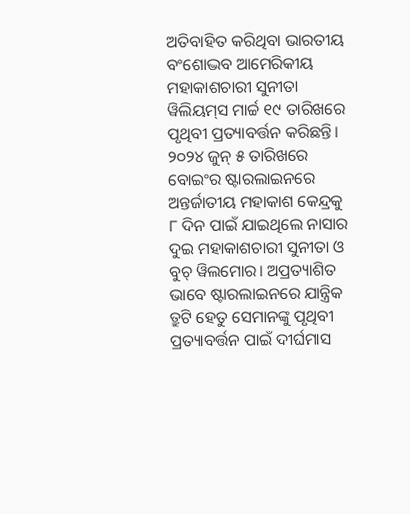ଅତିବାହିତ କରିଥିବା ଭାରତୀୟ ବଂଶୋଦ୍ଭବ ଆମେରିକୀୟ ମହାକାଶଚାରୀ ସୁନୀତା ୱିଲିୟମ୍‌‌ସ ମାର୍ଚ୍ଚ ୧୯ ତାରିଖରେ ପୃଥିବୀ ପ୍ରତ୍ୟାବର୍ତ୍ତନ କରିଛନ୍ତି। ୨୦୨୪ ଜୁନ୍‌‌ ୫ ତାରିଖରେ ବୋଇଂର ଷ୍ଟାରଲାଇନରେ ଅନ୍ତର୍ଜାତୀୟ ମହାକାଶ କେନ୍ଦ୍ରକୁ ୮ ଦିନ ପାଇଁ ଯାଇଥିଲେ ନାସାର ଦୁଇ ମହାକାଶଚାରୀ ସୁନୀତା ଓ ବୁଚ୍‌‌ ୱିଲମୋର। ଅପ୍ରତ୍ୟାଶିତ ଭାବେ ଷ୍ଟାରଲାଇନରେ ଯାନ୍ତ୍ରିକ ତ୍ରୁଟି ହେତୁ ସେମାନଙ୍କୁ ପୃଥିବୀ ପ୍ରତ୍ୟାବର୍ତ୍ତନ ପାଇଁ ଦୀର୍ଘମାସ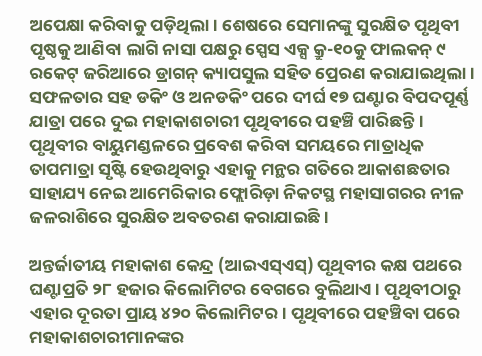ଅପେକ୍ଷା କରିବାକୁ ପଡ଼ିଥିଲା। ଶେଷରେ ସେମାନଙ୍କୁ ସୁରକ୍ଷିତ ପୃଥିବୀ ପୃଷ୍ଠକୁ ଆଣିବା ଲାଗି ନାସା ପକ୍ଷରୁ ସ୍ପେସ ଏକ୍ସ କ୍ରୁ-୧୦କୁ ଫାଲକନ୍‌‌ ୯ ରକେଟ୍‌‌ ଜରିଆରେ ଡ୍ରାଗନ୍‌‌ କ୍ୟାପସୁଲ ସହିତ ପ୍ରେରଣ କରାଯାଇଥିଲା। ସଫଳତାର ସହ ଡକିଂ ଓ ଅନଡକିଂ ପରେ ଦୀର୍ଘ ୧୭ ଘଣ୍ଟାର ବିପଦପୂର୍ଣ୍ଣ ଯାତ୍ରା ପରେ ଦୁଇ ମହାକାଶଚାରୀ ପୃଥିବୀରେ ପହଞ୍ଚି ପାରିଛନ୍ତି। ପୃଥିବୀର ବାୟୁମଣ୍ଡଳରେ ପ୍ରବେଶ କରିବା ସମୟରେ ମାତ୍ରାଧିକ ତାପମାତ୍ରା ସୃଷ୍ଟି ହେଉଥିବାରୁ ଏହାକୁ ମନ୍ଥର ଗତିରେ ଆକାଶଛତାର ସାହାଯ୍ୟ ନେଇ ଆମେରିକାର ଫ୍ଲୋରିଡ଼ା ନିକଟସ୍ଥ ମହାସାଗରର ନୀଳ ଜଳରାଶିରେ ସୁରକ୍ଷିତ ଅବତରଣ କରାଯାଇଛି।

ଅନ୍ତର୍ଜାତୀୟ ମହାକାଶ କେନ୍ଦ୍ର (ଆଇଏସ୍‌‌ଏସ୍‌‌) ପୃଥିବୀର କକ୍ଷ ପଥରେ ଘଣ୍ଟାପ୍ରତି ୨୮ ହଜାର କିଲୋମିଟର ବେଗରେ ବୁଲିଥାଏ। ପୃଥିବୀଠାରୁ ଏହାର ଦୂରତା ପ୍ରାୟ ୪୨୦ କିଲୋମିଟର। ପୃଥିବୀରେ ପହଞ୍ଚିବା ପରେ ମହାକାଶଚାରୀମାନଙ୍କର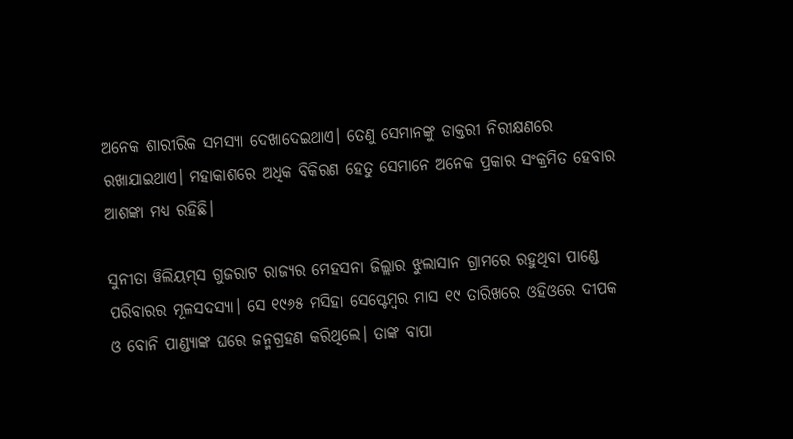ଅନେକ ଶାରୀରିକ ସମସ୍ୟା ଦେଖାଦେଇଥାଏ। ତେଣୁ ସେମାନଙ୍କୁ ଡାକ୍ତରୀ ନିରୀକ୍ଷଣରେ ରଖାଯାଇଥାଏ। ମହାକାଶରେ ଅଧିକ ବିକିରଣ ହେତୁ ସେମାନେ ଅନେକ ପ୍ରକାର ସଂକ୍ରମିତ ହେବାର ଆଶଙ୍କା ମଧ୍ୟ ରହିଛି।

ସୁନୀତା ୱିଲିୟମ୍‌‌ସ ଗୁଜରାଟ ରାଜ୍ୟର ମେହସନା ଜିଲ୍ଲାର ଝୁଲାସାନ ଗ୍ରାମରେ ରହୁଥିବା ପାଣ୍ଡେ ପରିବାରର ମୂଳସଦସ୍ୟା। ସେ ୧୯୬୫ ମସିହା ସେପ୍ଟେମ୍ବର ମାସ ୧୯ ତାରିଖରେ ଓହିଓରେ ଦୀପକ ଓ ବୋନି ପାଣ୍ଡ୍ୟାଙ୍କ ଘରେ ଜନ୍ମଗ୍ରହଣ କରିଥିଲେ। ତାଙ୍କ ବାପା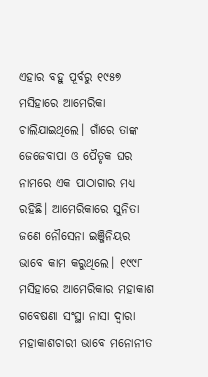ଏହାର ବହୁ ପୂର୍ବରୁ ୧୯୫୭ ମସିହାରେ ଆମେରିକା ଚାଲିଯାଇଥିଲେ। ଗାଁରେ ତାଙ୍କ ଜେଜେବାପା ଓ ପୈତୃକ ଘର ନାମରେ ଏକ ପାଠାଗାର ମଧ୍ୟ ରହିଛି। ଆମେରିକାରେ ସୁନିତା ଜଣେ ନୌସେନା ଇଞ୍ଜିନିୟର ଭାବେ କାମ କରୁଥିଲେ। ୧୯୯୮ ମସିହାରେ ଆମେରିକାର ମହାକାଶ ଗବେଷଣା ସଂସ୍ଥା ନାସା ଦ୍ୱାରା ମହାକାଶଚାରୀ ଭାବେ ମନୋନୀତ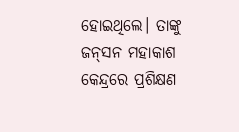ହୋଇଥିଲେ। ତାଙ୍କୁ ଜନ୍‌‌ସନ ମହାକାଶ କେନ୍ଦ୍ରରେ ପ୍ରଶିକ୍ଷଣ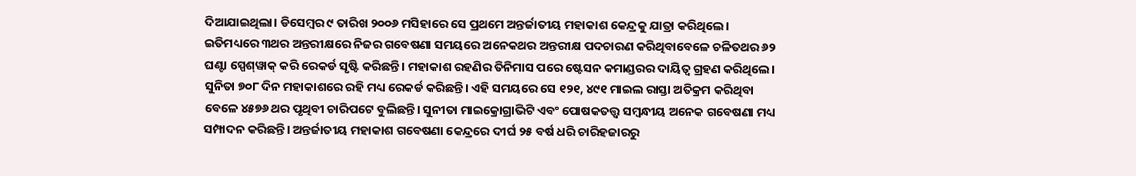ଦିଆଯାଇଥିଲା। ଡିସେମ୍ବର ୯ ତାରିଖ ୨୦୦୬ ମସିହାରେ ସେ ପ୍ରଥମେ ଅନ୍ତର୍ଜାତୀୟ ମହାକାଶ କେନ୍ଦ୍ରକୁ ଯାତ୍ରା କରିଥିଲେ। ଇତିମଧ୍ୟରେ ୩ଥର ଅନ୍ତରୀକ୍ଷରେ ନିଜର ଗବେଷଣା ସମୟରେ ଅନେକଥର ଅନ୍ତରୀକ୍ଷ ପଦଚାରଣ କରିଥିବାବେଳେ ଚଳିତଥର ୬୨ ଘଣ୍ଟା ସ୍ପେଶ୍‌‌ୱାକ୍‌‌ କରି ରେକର୍ଡ ସୃଷ୍ଟି କରିଛନ୍ତି। ମହାକାଶ ରହଣିର ତିନିମାସ ପରେ ଷ୍ଟେସନ କମାଣ୍ଡରର ଦାୟିତ୍ୱ ଗ୍ରହଣ କରିଥିଲେ। ସୁନିତା ୭୦୮ ଦିନ ମହାକାଶରେ ରହି ମଧ୍ୟ ରେକର୍ଡ କରିଛନ୍ତି। ଏହି ସମୟରେ ସେ ୧୨୧, ୪୯୧ ମାଇଲ ରାସ୍ତା ଅତିକ୍ରମ କରିଥିବା ବେଳେ ୪୫୭୬ ଥର ପୃଥିବୀ ଚାରିପଟେ ବୁଲିଛନ୍ତି। ସୁନୀତା ମାଇକ୍ରୋଗ୍ରାଭିଟି ଏବଂ ପୋଷକତତ୍ତ୍ୱ ସମ୍ବନ୍ଧୀୟ ଅନେକ ଗବେଷଣା ମଧ୍ୟ ସମ୍ପାଦନ କରିଛନ୍ତି। ଅନ୍ତର୍ଜାତୀୟ ମହାକାଶ ଗବେଷଣା କେନ୍ଦ୍ରରେ ଦୀର୍ଘ ୨୫ ବର୍ଷ ଧରି ଚାରିହଜାରରୁ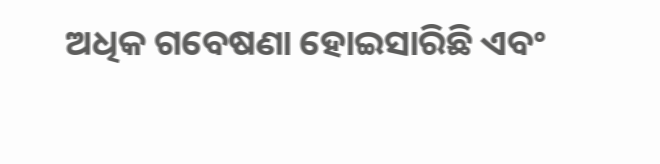ଅଧିକ ଗବେଷଣା ହୋଇସାରିଛି ଏବଂ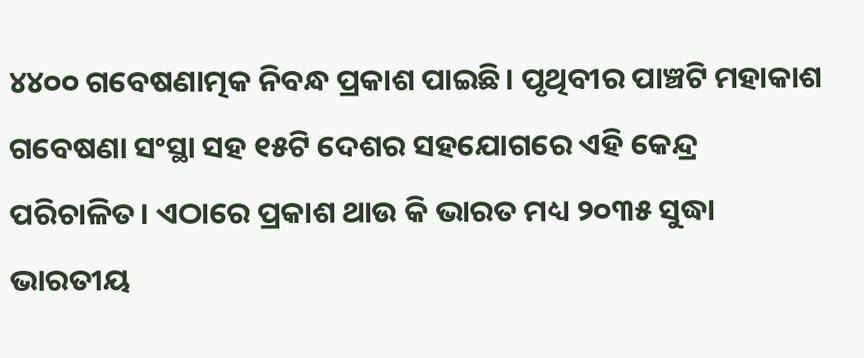୪୪୦୦ ଗବେଷଣାତ୍ମକ ନିବନ୍ଧ ପ୍ରକାଶ ପାଇଛି। ପୃଥିବୀର ପାଞ୍ଚଟି ମହାକାଶ ଗବେଷଣା ସଂସ୍ଥା ସହ ୧୫ଟି ଦେଶର ସହଯୋଗରେ ଏହି କେନ୍ଦ୍ର ପରିଚାଳିତ। ଏଠାରେ ପ୍ରକାଶ ଥାଉ କି ଭାରତ ମଧ୍ୟ ୨୦୩୫ ସୁଦ୍ଧା ଭାରତୀୟ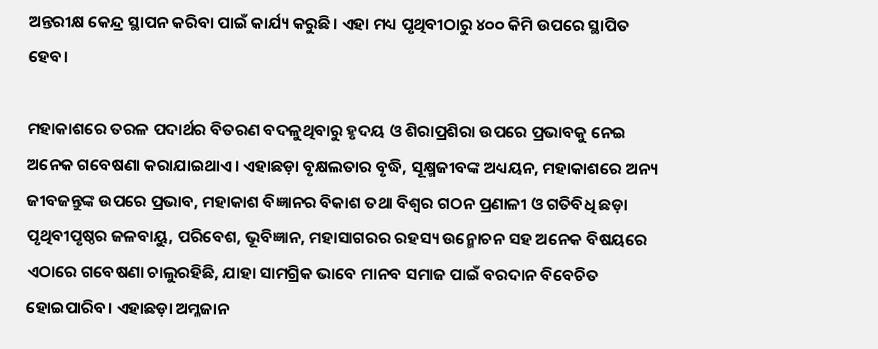ଅନ୍ତରୀକ୍ଷ କେନ୍ଦ୍ର ସ୍ଥାପନ କରିବା ପାଇଁ କାର୍ଯ୍ୟ କରୁଛି। ଏହା ମଧ୍ୟ ପୃଥିବୀଠାରୁ ୪୦୦ କିମି ଉପରେ ସ୍ଥାପିତ ହେବ।

ମହାକାଶରେ ତରଳ ପଦାର୍ଥର ବିତରଣ ବଦଳୁଥିବାରୁ ହୃଦୟ ଓ ଶିରାପ୍ରଶିରା ଉପରେ ପ୍ରଭାବକୁ ନେଇ ଅନେକ ଗବେଷଣା କରାଯାଇଥାଏ। ଏହାଛଡ଼ା ବୃକ୍ଷଲତାର ବୃଦ୍ଧି, ସୂକ୍ଷ୍ମଜୀବଙ୍କ ଅଧ୍ୟୟନ, ମହାକାଶରେ ଅନ୍ୟ ଜୀବଜନ୍ତୁଙ୍କ ଉପରେ ପ୍ରଭାବ, ମହାକାଶ ବିଜ୍ଞାନର ବିକାଶ ତଥା ବିଶ୍ୱର ଗଠନ ପ୍ରଣାଳୀ ଓ ଗତିବିଧି ଛଡ଼ା ପୃଥିବୀପୃଷ୍ଠର ଜଳବାୟୁ, ପରିବେଶ, ଭୂବିଜ୍ଞାନ, ମହାସାଗରର ରହସ୍ୟ ଉନ୍ମୋଚନ ସହ ଅନେକ ବିଷୟରେ ଏଠାରେ ଗବେଷଣା ଚାଲୁରହିଛି, ଯାହା ସାମଗ୍ରିକ ଭାବେ ମାନବ ସମାଜ ପାଇଁ ବରଦାନ ବିବେଚିତ ହୋଇପାରିବ। ଏହାଛଡ଼ା ଅମ୍ଳଜାନ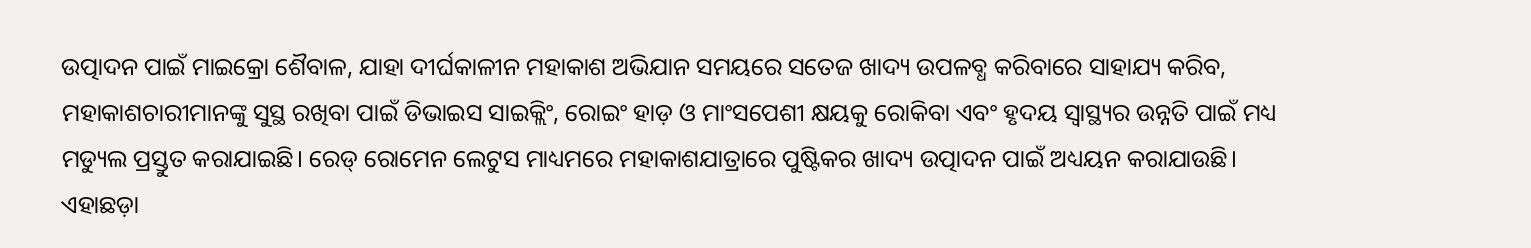ଉତ୍ପାଦନ ପାଇଁ ମାଇକ୍ରୋ ଶୈବାଳ, ଯାହା ଦୀର୍ଘକାଳୀନ ମହାକାଶ ଅଭିଯାନ ସମୟରେ ସତେଜ ଖାଦ୍ୟ ଉପଳବ୍ଧ କରିବାରେ ସାହାଯ୍ୟ କରିବ, ମହାକାଶଚାରୀମାନଙ୍କୁ ସୁସ୍ଥ ରଖିବା ପାଇଁ ଡିଭାଇସ ସାଇକ୍ଲିଂ, ରୋଇଂ ହାଡ଼ ଓ ମାଂସପେଶୀ କ୍ଷୟକୁ ରୋକିବା ଏବଂ ହୃଦୟ ସ୍ୱାସ୍ଥ୍ୟର ଉନ୍ନତି ପାଇଁ ମଧ୍ୟ ମଡ୍ୟୁଲ ପ୍ରସ୍ତୁତ କରାଯାଇଛି। ରେଡ୍‌‌ ରୋମେନ ଲେଟୁସ ମାଧ୍ୟମରେ ମହାକାଶଯାତ୍ରାରେ ପୁଷ୍ଟିକର ଖାଦ୍ୟ ଉତ୍ପାଦନ ପାଇଁ ଅଧ୍ୟୟନ କରାଯାଉଛି। ଏହାଛଡ଼ା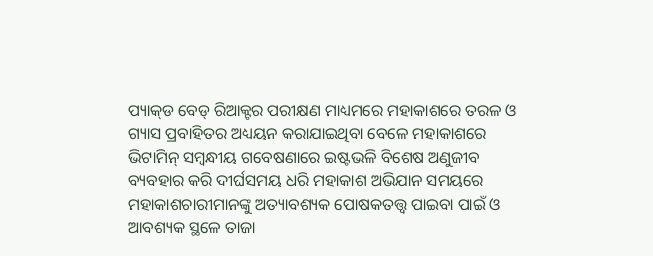ପ୍ୟାକ୍‌‌ଡ ବେଡ୍‌‌ ରିଆକ୍ଟର ପରୀକ୍ଷଣ ମାଧ୍ୟମରେ ମହାକାଶରେ ତରଳ ଓ ଗ୍ୟାସ ପ୍ରବାହିତର ଅଧ୍ୟୟନ କରାଯାଇଥିବା ବେଳେ ମହାକାଶରେ ଭିଟାମିନ୍‌‌ ସମ୍ବନ୍ଧୀୟ ଗବେଷଣାରେ ଇଷ୍ଟଭଳି ବିଶେଷ ଅଣୁଜୀବ ବ୍ୟବହାର କରି ଦୀର୍ଘସମୟ ଧରି ମହାକାଶ ଅଭିଯାନ ସମୟରେ ମହାକାଶଚାରୀମାନଙ୍କୁ ଅତ୍ୟାବଶ୍ୟକ ପୋଷକତତ୍ତ୍ୱ ପାଇବା ପାଇଁ ଓ ଆବଶ୍ୟକ ସ୍ଥଳେ ତାଜା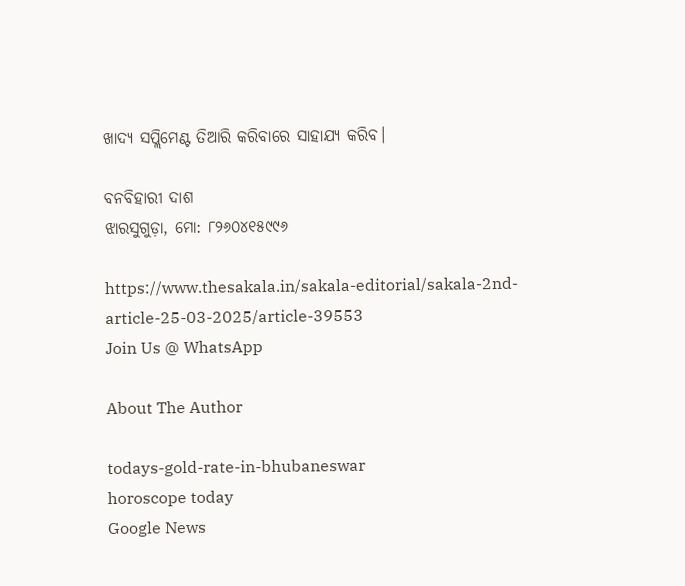ଖାଦ୍ୟ ସପ୍ଲିମେଣ୍ଟ ତିଆରି କରିବାରେ ସାହାଯ୍ୟ କରିବ।

ବନବିହାରୀ ଦାଶ
ଝାରସୁଗୁଡ଼ା, ମୋ: ୮୨୬୦୪୧୫୯୯୬

https://www.thesakala.in/sakala-editorial/sakala-2nd-article-25-03-2025/article-39553
Join Us @ WhatsApp

About The Author

todays-gold-rate-in-bhubaneswar
horoscope today
Google News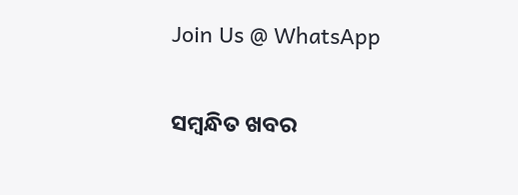Join Us @ WhatsApp

ସମ୍ବନ୍ଧିତ ଖବର